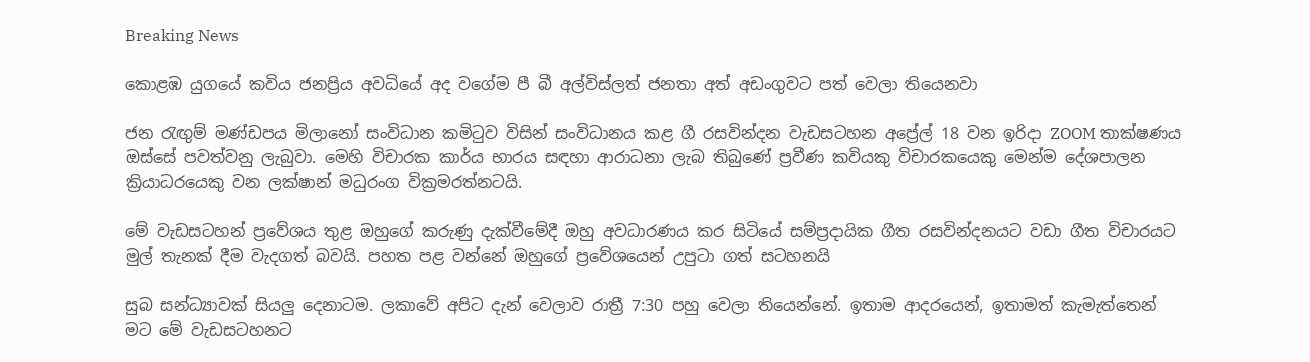Breaking News

කොළඹ යුගයේ කවිය ජනප්‍රිය අවධියේ අද වගේම පී බී අල්විස්ලත් ජනතා අත් අඩංගුවට පත් වෙලා තියෙනවා

ජන රැඟුම් මණ්ඩපය මිලානෝ සංවිධාන කමිටුව විසින් සංවිධානය කළ ගී රසවින්දන වැඩසටහන අප්‍රේල් 18 වන ඉරිදා ZOOM තාක්ෂණය ඔස්සේ පවත්වනු ලැබුවා. මෙහි විචාරක කාර්ය භාරය සඳහා ආරාධනා ලැබ තිබුණේ ප්‍රවීණ කවියකු විචාරකයෙකු මෙන්ම දේශපාලන ක්‍රියාධරයෙකු වන ලක්ෂාන් මධුරංග වික්‍රමරත්නටයි.

මේ වැඩසටහන් ප්‍රවේශය තුළ ඔහුගේ කරුණු දැක්වීමේදී ඔහු අවධාරණය කර සිටියේ සම්ප්‍රදායික ගීත රසවින්දනයට වඩා ගීත විචාරයට මුල් තැනක් දීම වැදගත් බවයි. පහත පළ වන්නේ ඔහුගේ ප්‍රවේශයෙන් උපුටා ගත් සටහනයි

සුබ සන්ධ්‍යාවක් සියලු දෙනාටම. ලකාවේ අපිට දැන් වෙලාව රාත්‍රී 7:30 පහු වෙලා තියෙන්නේ. ඉතාම ආදරයෙන්, ඉතාමත් කැමැත්තෙන් මට මේ වැඩසටහනට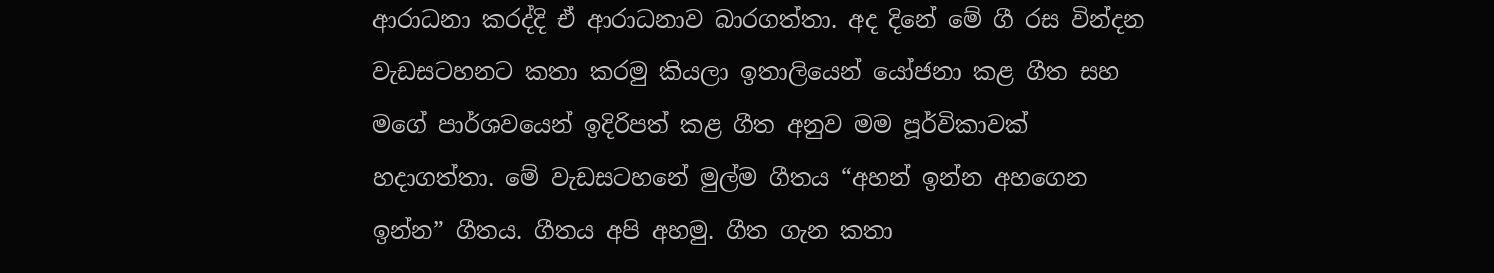ආරාධනා කරද්දි ඒ ආරාධනාව බාරගත්තා. අද දිනේ මේ ගී රස වින්දන වැඩසටහනට කතා කරමු කියලා ඉතාලියෙන් යෝජනා කළ ගීත සහ මගේ පාර්ශවයෙන් ඉදිරිපත් කළ ගීත අනුව මම පූර්විකාවක් හදාගත්තා. මේ වැඩසටහනේ මුල්ම ගීතය “අහන් ඉන්න අහගෙන ඉන්න” ගීතය. ගීතය අපි අහමු. ගීත ගැන කතා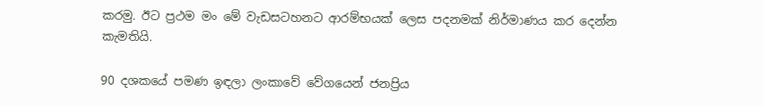කරමු. ඊට ප්‍රථම මං මේ වැඩසටහනට ආරම්භයක් ලෙස පදනමක් නිර්මාණය කර දෙන්න කැමතියි.

90 දශකයේ පමණ ඉඳලා ලංකාවේ වේගයෙන් ජනප්‍රිය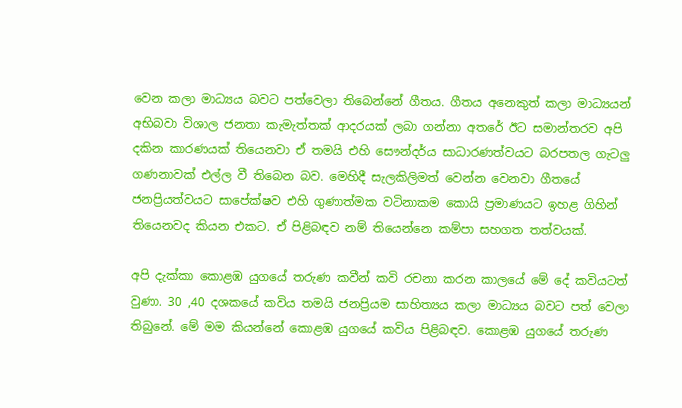වෙන කලා මාධ්‍යය බවට පත්වෙලා තිබෙන්නේ ගීතය. ගීතය අනෙකුත් කලා මාධ්‍යයන් අභිබවා විශාල ජනතා කැමැත්තක් ආදරයක් ලබා ගන්නා අතරේ ඊට සමාන්තරව අපි දකින කාරණයක් තියෙනවා ඒ තමයි එහි සෞන්දර්ය සාධාරණත්වයට බරපතල ගැටලු ගණනාවක් එල්ල වී තිබෙන බව. මෙහිදී සැලකිලිමත් වෙන්න වෙනවා ගීතයේ ජනප්‍රියත්වයට සාපේක්ෂව එහි ගුණාත්මක වටිනාකම කොයි ප්‍රමාණයට ඉහළ ගිහින් තියෙනවද කියන එකට. ඒ පිළිබඳව නම් තියෙන්නෙ කම්පා සහගත තත්වයක්.

අපි දැක්කා කොළඹ යුගයේ තරුණ කවීන් කවි රචනා කරන කාලයේ මේ දේ කවියටත් වුණා. 30 ,40 දශකයේ කවිය තමයි ජනප්‍රියම සාහිත්‍යය කලා මාධ්‍යය බවට පත් වෙලා තිබුනේ. මේ මම කියන්නේ කොළඹ යුගයේ කවිය පිළිබඳව. කොළඹ යුගයේ තරුණ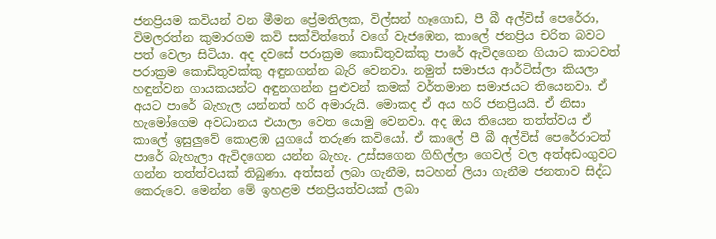ජනප්‍රියම කවියන් වන මීමන ප්‍රේමතිලක, විල්සන් හෑගොඩ, පී බී අල්විස් පෙරේරා, විමලරත්න කුමාරගම කවි සක්විත්තෝ වගේ වැජඹෙන, කාලේ ජනප්‍රිය චරිත බවට පත් වෙලා සිටියා. අද දවසේ පරාක්‍රම කොඩිතුවක්කු පාරේ ඇවිදගෙන ගියාට කාටවත් පරාක්‍රම කොඩිතුවක්කු අඳුනගන්න බැරි වෙනවා. නමුත් සමාජය ආර්ටිස්ලා කියලා හඳුන්වන ගායකයන්ට අඳුනගන්න පුළුවන් කමක් වර්තමාන සමාජයට තියෙනවා. ඒ අයට පාරේ බැහැල යන්නත් හරි අමාරුයි. මොකද ඒ අය හරි ජනප්‍රියයි. ඒ නිසා හැමෝගෙම අවධානය එයාලා වෙත යොමු වෙනවා. අද ඔය තියෙන තත්ත්වය ඒ කාලේ ඉසුලුවේ කොළඹ යුගයේ තරුණ කවියෝ. ඒ කාලේ පී බී අල්විස් පෙරේරාටත් පාරේ බැහැලා ඇවිදගෙන යන්න බැහැ. උස්සගෙන ගිහිල්ලා ගෙවල් වල අත්අඩංගුවට ගන්න තත්ත්වයක් තිබුණා. අත්සන් ලබා ගැනීම, සටහන් ලියා ගැනීම ජනතාව සිද්ධ කෙරුවෙ. මෙන්න මේ ඉහළම ජනප්‍රියත්වයක් ලබා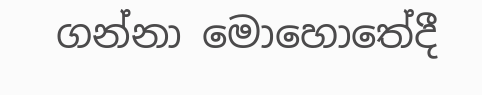ගන්නා මොහොතේදී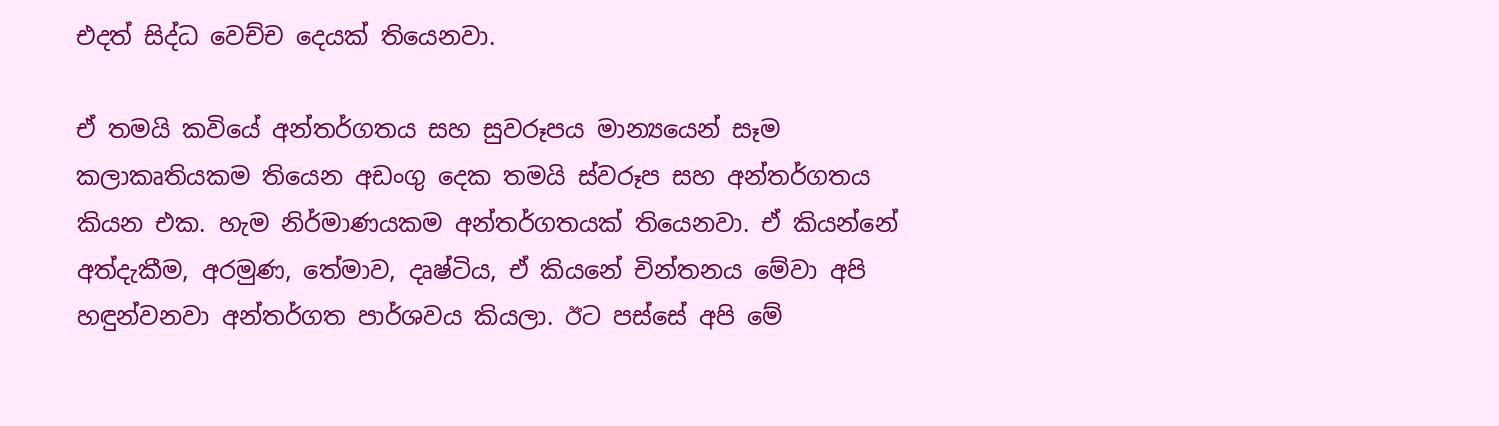එදත් සිද්ධ වෙච්ච දෙයක් තියෙනවා.

ඒ තමයි කවියේ අන්තර්ගතය සහ සුවරූපය මාන්‍යයෙන් සෑම කලාකෘතියකම තියෙන අඩංගු දෙක තමයි ස්වරූප සහ අන්තර්ගතය කියන එක. හැම නිර්මාණයකම අන්තර්ගතයක් තියෙනවා. ඒ කියන්නේ අත්දැකීම, අරමුණ, තේමාව, දෘෂ්ටිය, ඒ කියනේ චින්තනය මේවා අපි හඳුන්වනවා අන්තර්ගත පාර්ශවය කියලා. ඊට පස්සේ අපි මේ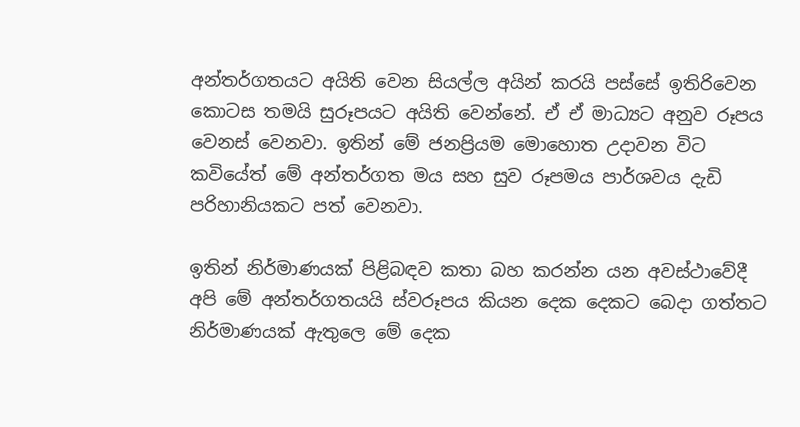අන්තර්ගතයට අයිති වෙන සියල්ල අයින් කරයි පස්සේ ඉතිරිවෙන කොටස තමයි සුරූපයට අයිති වෙන්නේ. ඒ ඒ මාධ්‍යට අනුව රූපය වෙනස් වෙනවා. ඉතින් මේ ජනප්‍රියම මොහොත උදාවන විට කවියේත් මේ අන්තර්ගත මය සහ සුව රූපමය පාර්ශවය දැඩි පරිහානියකට පත් වෙනවා.

ඉතින් නිර්මාණයක් පිළිබඳව කතා බහ කරන්න යන අවස්ථාවේදී අපි මේ අන්තර්ගතයයි ස්වරූපය කියන දෙක දෙකට බෙදා ගත්තට නිර්මාණයක් ඇතුලෙ මේ දෙක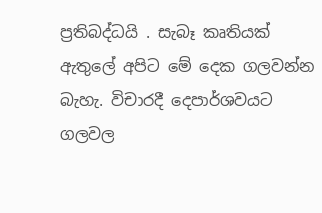ප්‍රතිබද්ධයි . සැබෑ කෘතියක් ඇතුලේ අපිට මේ දෙක ගලවන්න බැහැ. විචාරදී දෙපාර්ශවයට ගලවල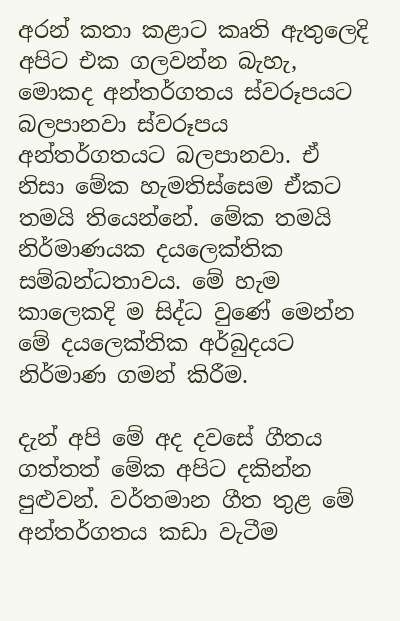අරන් කතා කළාට කෘති ඇතුලෙදි අපිට එක ගලවන්න බැහැ, මොකද අන්තර්ගතය ස්වරූපයට බලපානවා ස්වරූපය අන්තර්ගතයට බලපානවා. ඒ නිසා මේක හැමතිස්සෙම ඒකට තමයි තියෙන්නේ. මේක තමයි නිර්මාණයක දයලෙක්තික සම්බන්ධතාවය. මේ හැම කාලෙකදි ම සිද්ධ වුණේ මෙන්න මේ දයලෙක්තික අර්බුදයට නිර්මාණ ගමන් කිරීම.

දැන් අපි මේ අද දවසේ ගීතය ගත්තත් මේක අපිට දකින්න පුළුවන්. වර්තමාන ගීත තුළ මේ අන්තර්ගතය කඩා වැටීම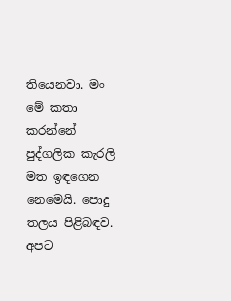තියෙනවා. මං මේ කතා කරන්නේ පුද්ගලික කැරලි මත ඉඳගෙන නෙමෙයි. පොදු තලය පිළිබඳව. අපට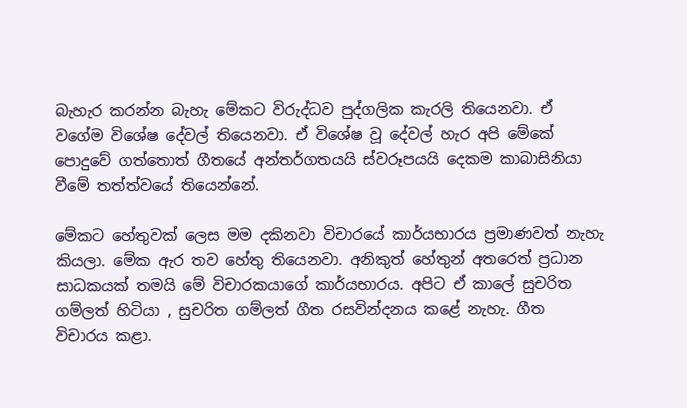බැහැර කරන්න බැහැ මේකට විරුද්ධව පුද්ගලික කැරලි තියෙනවා. ඒ වගේම විශේෂ දේවල් තියෙනවා. ඒ විශේෂ වූ දේවල් හැර අපි මේකේ පොදුවේ ගත්තොත් ගීතයේ අන්තර්ගතයයි ස්වරූපයයි දෙකම කාබාසිනියා වීමේ තත්ත්වයේ තියෙන්නේ.

මේකට හේතුවක් ලෙස මම දකිනවා විචාරයේ කාර්යභාරය ප්‍රමාණවත් නැහැ කියලා. මේක ඇර තව හේතු තියෙනවා. අනිකුත් හේතුන් අතරෙත් ප්‍රධාන සාධකයක් තමයි මේ විචාරකයාගේ කාර්යභාරය. අපිට ඒ කාලේ සුචරිත ගම්ලත් හිටියා , සුචරිත ගම්ලත් ගීත රසවින්දනය කළේ නැහැ. ගීත විචාරය කළා.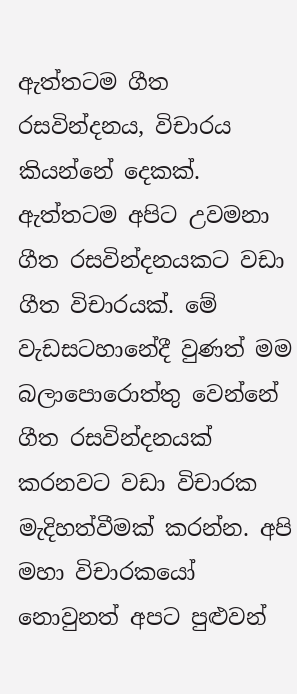ඇත්තටම ගීත රසවින්දනය, විචාරය කියන්නේ දෙකක්. ඇත්තටම අපිට උවමනා ගීත රසවින්දනයකට වඩා ගීත විචාරයක්. මේ වැඩසටහානේදී වුණත් මම බලාපොරොත්තු වෙන්නේ ගීත රසවින්දනයක් කරනවට වඩා විචාරක මැදිහත්වීමක් කරන්න. අපි මහා විචාරකයෝ නොවුනත් අපට පුළුවන්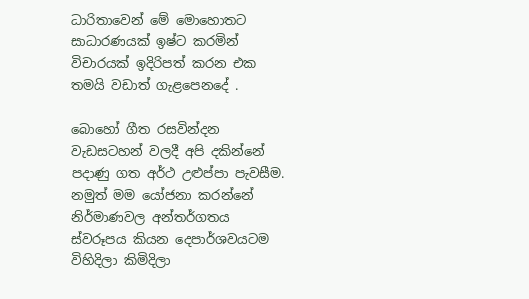ධාරිතාවෙන් මේ මොහොතට සාධාරණයක් ඉෂ්ට කරමින් විචාරයක් ඉදිරිපත් කරන එක තමයි වඩාත් ගැළපෙනදේ .

බොහෝ ගීත රසවින්දන වැඩසටහන් වලදී අපි දකින්නේ පදාණු ගත අර්ථ උළුප්පා පැවසීම. නමුත් මම යෝජනා කරන්නේ නිර්මාණවල අන්තර්ගතය ස්වරූපය කියන දෙපාර්ශවයටම විහිදිලා කිමිදිලා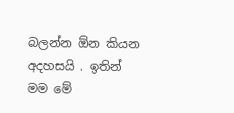බලන්න ඕන කියන අදහසයි . ඉතින් මම මේ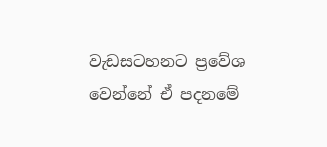වැඩසටහනට ප්‍රවේශ වෙන්නේ ඒ පදනමේ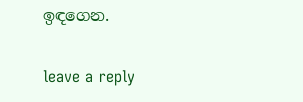ඉඳගෙන.

leave a reply